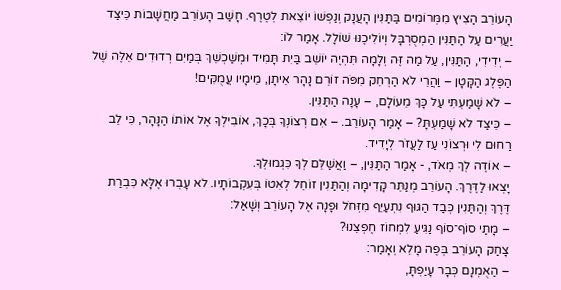הָעוֹרֵב הַצִיץ מִמְּרוֹמִים בַּתַּנִּין הָעֲנָק וְנַפְשׁוֹ יוֹצֵאת לְטֶרֶף. חָשַׁב הָעוֹרֵב מַחֲשָׁבוֹת כֵּיצַד יַעֲרִים עַל הַתַּנִּין הַמְסֻרְבָּל וְיוֹלִיכֶנּוּ שׁוֹלָל. אָמַר לוֹ:
– יְדִידִי, הַתַּנִּין, עַל מַה זֶּה וְלָמָה תִּהְיֶה יוֹשֵׁב בַּיִת תָּמִיד וּמְשַׁכְשֵׁךְ בְּמַיִם רְדוּדִים אֵלֶּה שֶׁל הַפֶּלֶג הַקָּטָן – וַהֲרֵי לֹא הַרְחֵק מִפֹּה זוֹרֵם נָהָר אֵיתָן, מֵימָיו עֲמֻקִּים!
– לֹא שָׁמַעְתִּי עַל כָּךְ מֵעוֹלָם, – עָנָה הַתַּנִּין.
– כֵּיצַד לֹא שָׁמַעְתָּ? – אָמַר הָעוֹרֵב. – אִם רְצוֹנְךָ בְּכָךְ, אוֹבִילְךָ אֶל אוֹתוֹ הַנָּהָר, כִּי לֵב רַחוּם לִי וּרְצוֹנִי עַז לַעֲזֹר לְיָדִיד.
– אוֹדֶה לְךְ מְאֹד, - אָמַר הַתַּנִּין, – וַאֲשַׁלֵּם לְךָ כִּגְמוּלְךָ.
יָצְאוּ לַדֶּרֶךְ. הָעוֹרֵב מְנַתֵּר קָדִימָה וְהַתַּנִין זוֹחֵל לְאִטוֹ בְּעִקְבוֹתָיו. לא עָבְרוּ אֶלָּא כִּבְרַת דֶּרֶךְ וְהַתַּנִין כְּבַד הַגּוּף נִתְעַיֵּף מִזְּחֹל וּפָנָה אֶל הָעוֹרֵב וְשָׁאַל:
– מָתַי סוֹף־סוֹף נַגִּיעַ לִמְחוֹז חֶפְצֵנוּ?
צָחַק הָעוֹרֵב בְּפֶה מָלֵא וְאָמַר:
– הַאֻמְנָם כְּבָר עָיַפְתָּ,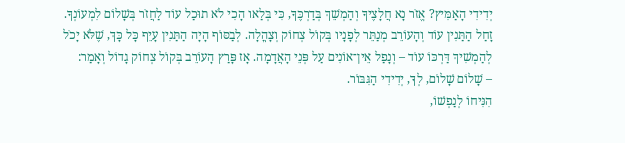יְדִידִי הָאַמִּיץ? אֱזֹר נָא חֲלָצֶיךָ וְהַמְשֵׁךְ בְּדַרְכֶּךָ, כִּי בְּלַאו הָכִי לֹא תוּכַל עוֹד לַחֲזֹר בְּשָׁלוֹם לִמְעוֹנְךָ.
זָחַל הַתַּנִין עוֹד וְהָעוֹרֵב מְנַתֵּר לְפָנָיו בְּקוֹל צְחוֹק וְצָהֳלָה. לְבַסּוֹף הָיָה הַתַּנִין עָיֵף כָּל כָּךְ, שֶׁלֹּא יָכֹל לְהַמְשִׁיךְ דַּרְכּוֹ עוֹד – וְנָפַל אֵין־אוֹנִים עַל פְּנֵי הָאֲדָמָה. אָז פָּרַץ הָעוֹרֵב בְּקוֹל צְחוֹק גָדוֹל וְאָמַר:
– שָׁלוֹם שָׁלוֹם, לְךָ, יְדִידִי הַגִּבּוֹר.
הִנִּיחוֹ לְנַפְשׁוֹ,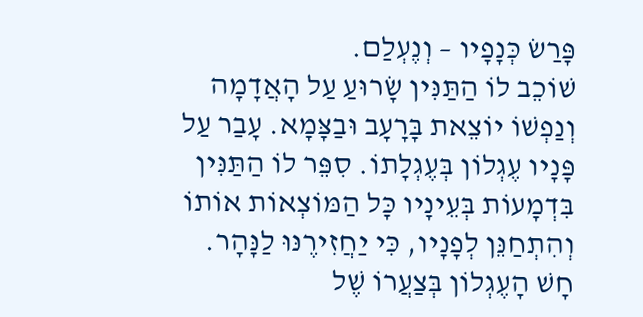פָּרַשׂ כְּנָפָיו – וְנֶעְלַם.
שׁוֹכֵב לוֹ הַתַּנִּין שָׂרוּעַ עַל הָאֲדָמָה וְנַפְשׁוֹ יוֹצֵאת בָּרָעָב וּבַצָּמָא. עָבַר עַל פָּנָיו עֶגְלוֹן בְּעֶגְלָתוֹ. סִפֵּר לוֹ הַתַּנִּין בִּדְמָעוֹת בְּעֵינָיו כָּל הַמּוֹצְאוֹת אוֹתוֹ וְהִתְחַנֵּן לְפָנָיו, כִּי יַחֲזִירֶנּוּ לַנָּהָר. חָשׁ הָעֶגְלוֹן בְּצַעֲרוֹ שֶׁל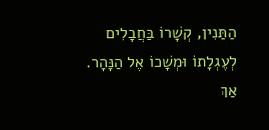הַתַּנִין, קְשָׁרוֹ בַּחֲבָלִים לְעֶגְלָתוֹ וּמְשָׁכוֹ אֶל הַנָּהָר. אַךְ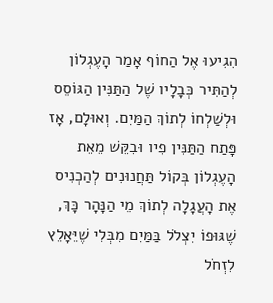הִגִיעוּ אֶל הַחוֹף אָמַר הָעֶגְלוֹן לְהַתִּיר כְּבָלָיו שֶׁל הַתַּנִּין הַגּוֹסֵס וּלְשַׁלְחוֹ לְתוֹךְ הַמַּיִם. וְאוּלָם, אָז פָּתַח הַתַּנִּין פִיו וּבִקֵּשׁ מֵאֵת הָעֶגְלוֹן בְּקוֹל תַּחֲנוּנִים לְהַכְנִיס אֶת הָעֲגָלָה לְתוֹךְ מֵי הַנָּהָר כָּךְ, שֶׁגּוּפוֹ יִצְלֹל בַּמַּיִם מִבְּלִי שֶׁיֵּאָלֵץ לִזְחֹל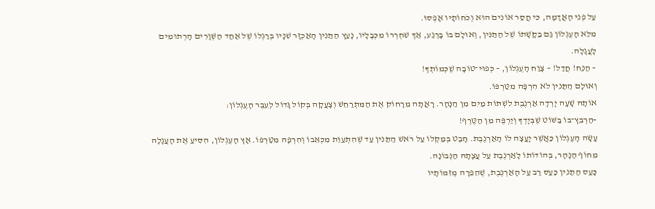עַל פְּנֵי הָאֲדָמָה, כִּי חֲסַר אוֹנִים הוּא וְכֹחוֹתָיו אָפְסוּ.
מִלֵּא הָעֶגְלוֹן גַּם בַּקָּשָׁתוֹ שֶׁל הַתַּנִּין, וְאוּלָם בּוֹ בָּרֶגַע, אַךְ שִׁחְרְרוֹ מִכְּבָלָיו, נָעַץ הַתַּנִין הָאַכְזָר שִׁנָּיו בְּרַגְלוֹ שֶׁל אַחַד הַשְּׁוָרִים הָרְתוּמִים לָעֲגָלָה.
– הַנַּח! חֲדַל! – צָוַח הָעֶגְלוֹן, – כְּפוּי־טוֹבָה שֶׁכְּמוֹתְךָ!
וְאוּלָם הַתַּנִין לֹא הִרְפָּה מִטַּרְפּוֹ.
אוֹתָהּ שָׁעָה יָרְדָה אַרְנֶבֶת לִשְׁתּוֹת מַיִם מִן הַנָּהָר. רָאֲתָה מֵרָחוֹק אֶת הַמִּתְרַחֵשׁ וְצָעֲקָה בְּקוֹל גָּדוֹל לְעֵבֶר הָעֶגְלוֹן:
-הַרְבֵּץ־בּוֹ בַּשּׁוֹט שֶׁבְּיָדְךָ וְיַרְפֶּה מִן הַטֶּרֶף!
עָשָׂה הָעֶגְלוֹן כַּאֲשֶׁר יָעֲצָה לוֹ הָאַרְנֶבֶת. חָבַט בְּמַקְלוֹ עַל רֹאשׁ הַתַּנִין עַד שֶׁהִתְעַוֵּת מִכְּאֵבוֹ וְהִרְפָּה מִטַּרְפּוֹ. אָץ הָעֶגְלוֹן, הִסִּיעַ אֶת הָעֲגָלָה מֵחוֹף הַנָּהָר, בְּהוֹדוֹתוֹ לָאַרְנֶבֶת עַל עֲצָתָהּ הַנְּבוֹנָה.
כָּעַס הַתַּנִין כַּעַס רַב עַל הָאַרְנֶבֶת, שֶׁהֵפֵרָה מְזִמּוֹתָיו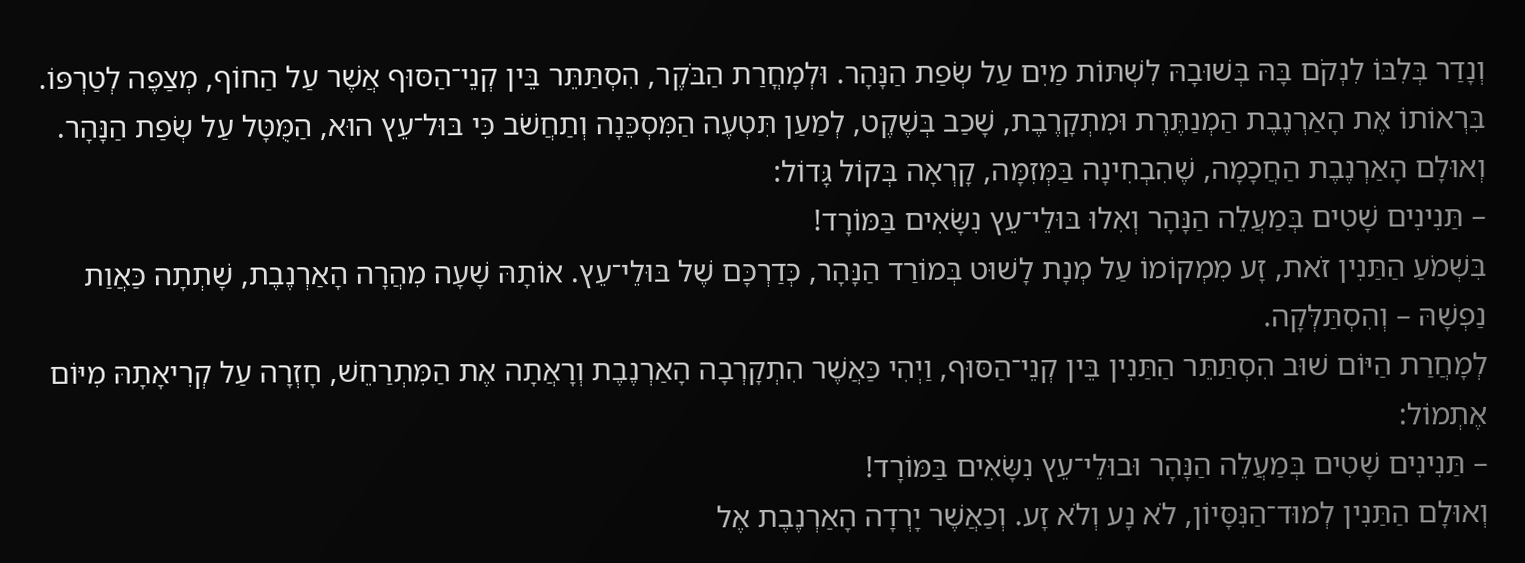וְנָדַר בְּלִבּוֹ לִנְקֹם בָּהּ בְּשׁוּבָהּ לִשְׁתּוֹת מַיִם עַל שְׂפַת הַנָּהָר. וּלְמָחֳרַת הַבֹּקֶר, הִסְתַּתֵּר בֵּין קְנֵי־הַסּוּף אֲשֶׁר עַל הַחוֹף, מְצַפֶּה לְטַרְפּוֹ. בִּרְאוֹתוֹ אֶת הָאַרְנֶבֶת הַמְנַתֶּרֶת וּמִתְקָרֶבֶת, שָׁכַב בְּשֶׁקֶט, לְמַעַן תִּטְעֶה הַמִּסְכֵּנָה וְתַחֲשֹׁב כִּי בּוּל־עֵץ הוּא, הַמֻּטָּל עַל שְׂפַת הַנָּהָר. וְאוּלָם הָאַרְנֶבֶת הַחֲכָמָה, שֶׁהִבְחִינָה בַּמְּזִמָּה, קָרְאָה בְּקוֹל גָּדוֹל:
– תַּנִינִים שָׁטִים בְּמַעֲלֵה הַנָּהָר וְאִלוּ בּוּלֵי־עֵץ נִשָּׂאִים בַּמּוֹרָד!
בִּשְׁמֹעַ הַתַּנִין זֹאת, זָע מִמְקוֹמוֹ עַל מְנָת לָשׁוּט בְּמוֹרַד הַנָּהָר, כְּדַרְכָּם שֶׁל בּוּלֵי־עֵץ. אוֹתָהּ שָׁעָה מִהֲרָה הָאַרְנֶבֶת, שָׁתְתָה כַּאֲוַת נַפְשָׁהּ – וְהִסְתַּלְּקָה.
לְמָחֲרַת הַיּוֹם שׁוּב הִסְתַּתֵּר הַתַּנִין בֵּין קְנֵי־הַסּוּף, וַיְהִי כַּאֲשֶׁר הִתְקָרְבָה הָאַרְנֶבֶת וְרָאֲתָה אֶת הַמִּתְרַחֵשׁ, חָזְרָה עַל קְרִיאָתָהּ מִיּוֹם אֶתְמוֹל:
– תַּנִינִים שָׁטִים בְּמַעֲלֵה הַנָּהָר וּבוּלֵי־עֵץ נִשָּׂאִים בַּמּוֹרָד!
וְאוּלָם הַתַּנִין לְמוּד־הַנִּסָּיוֹן, לֹא נָע וְלֹא זָע. וְכַאֲשֶׁר יָרְדָה הָאַרְנֶבֶת אֶל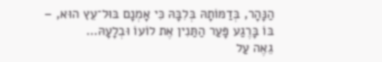הַנָּהָר, בְּדַמּוֹתָהּ בְּלִבָּהּ כִּי אָמְנָם בּוּל־עֵץ הוּא, – בּוֹ בָּרֶגַע פָּעַר הַתַּנִין אֶת לוֹעוֹ וּבְלָעָהּ…
גֵאֶה עַל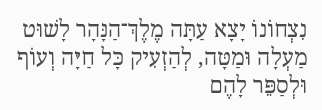נִצְחוֹנוֹ יָצָא עַתָּה מֶלֶךְ־הַנָּהָר לָשׁוּט מַעְלָה וּמַטָּה, לְהַזְעִיק כָּל חַיָּה וְעוֹף וּלְסַפֵּר לָהֶם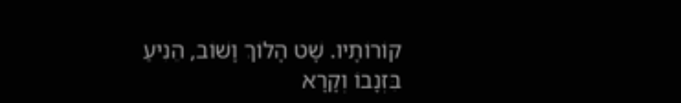קוֹרוֹתָיו. שָׁט הָלוֹךְ וָשׁוֹב, הֵנִיעַ בִּזְנָבוֹ וְקָרָא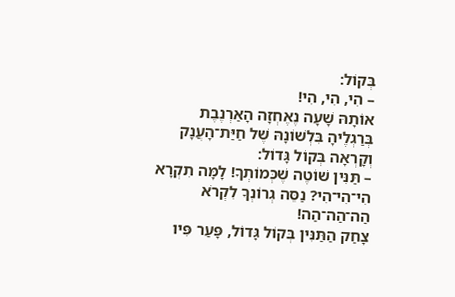בְּקוֹל:
– הִי, הִי, הִי!
אוֹתָהּ שָׁעָה נֶאֶחְזָה הָאַרְנֶבֶת בְּרַגְלֶיהָ בִּלְשׁוֹנָהּ שֶׁל חַיַּת־הָעֲנָק וְקָרְאָה בְּקוֹל גָּדוֹל:
– תַּנִּין שׁוֹטֶה שֶׁכְּמוֹתְךָ! לָמָּה תִקְרָא הִי־הִי־הִי? נַסֵּה גְרוֹנְךָ לִקְרֹא הַה־הַה־הַה!
צָחַק הַתַּנִּין בְּקוֹל גָּדוֹל, פָּעַר פִּיו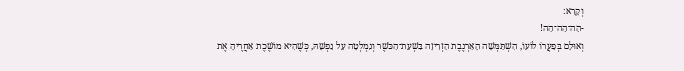וְקָרָא:
-הַה־הַה־הַה!
וְאוּלָם בְּפַעֲרוֹ לוֹעוֹ, הִשְׁתַּמְּשָׁה הָאַרְנֶבֶת הַזְרִיזָה בִּשְׁעַת־הַכֹּשֶׁר וְנִמְלְטָה עַל נַפְשָׁהּ, כְּשֶׁהִיא מוֹשֶׁכֶת אַחֲרֶיהָ אֶת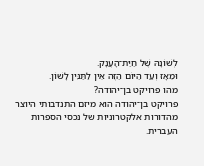לְשׁוֹנָהּ שֶׁל חַיַּת־הָעֲנָק.
וּמֵאָז וְעַד הַיּוֹם הַזֶּה אֵין לַתַּנִּין לָשׁוֹן.
מהו פרויקט בן־יהודה?
פרויקט בן־יהודה הוא מיזם התנדבותי היוצר מהדורות אלקטרוניות של נכסי הספרות העברית.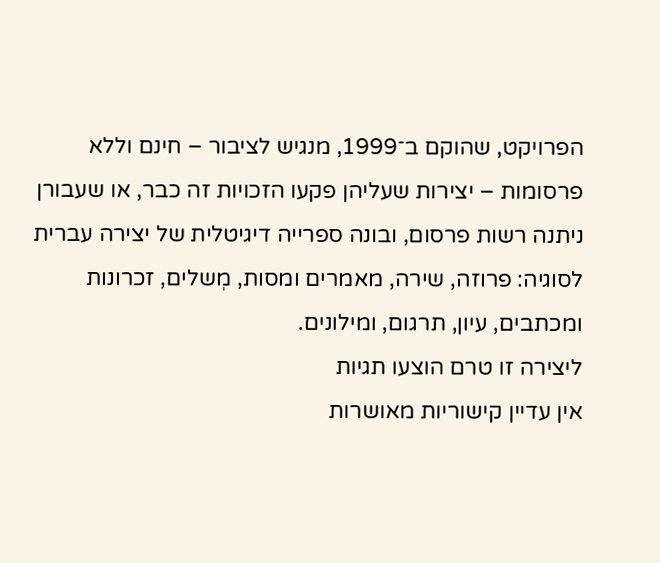הפרויקט, שהוקם ב־1999, מנגיש לציבור – חינם וללא פרסומות – יצירות שעליהן פקעו הזכויות זה כבר, או שעבורן ניתנה רשות פרסום, ובונה ספרייה דיגיטלית של יצירה עברית לסוגיה: פרוזה, שירה, מאמרים ומסות, מְשלים, זכרונות ומכתבים, עיון, תרגום, ומילונים.
ליצירה זו טרם הוצעו תגיות
אין עדיין קישוריות מאושרות